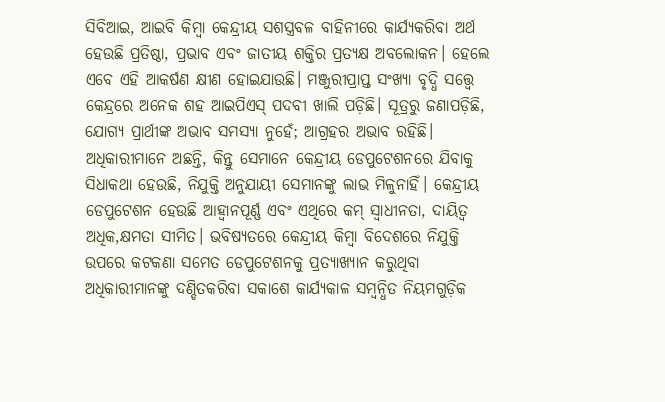ସିବିଆଇ, ଆଇବି କିମ୍ବା କେନ୍ଦ୍ରୀୟ ସଶସ୍ତ୍ରବଳ ବାହିନୀରେ କାର୍ଯ୍ୟକରିବା ଅର୍ଥ ହେଉଛି ପ୍ରତିଷ୍ଠା, ପ୍ରଭାବ ଏବଂ ଜାତୀୟ ଶକ୍ତିର ପ୍ରତ୍ୟକ୍ଷ ଅବଲୋକନ। ହେଲେ ଏବେ ଏହି ଆକର୍ଷଣ କ୍ଷୀଣ ହୋଇଯାଉଛି। ମଞ୍ଜୁରୀପ୍ରାପ୍ତ ସଂଖ୍ୟା ବୃଦ୍ଧି ସତ୍ତ୍ୱେ କେନ୍ଦ୍ରରେ ଅନେକ ଶହ ଆଇପିଏସ୍ ପଦବୀ ଖାଲି ପଡ଼ିଛି। ସୂତ୍ରରୁ ଜଣାପଡ଼ିଛି, ଯୋଗ୍ୟ ପ୍ରାର୍ଥୀଙ୍କ ଅଭାବ ସମସ୍ୟା ନୁହେଁ; ଆଗ୍ରହର ଅଭାବ ରହିଛି। ଅଧିକାରୀମାନେ ଅଛନ୍ତି, କିନ୍ତୁ ସେମାନେ କେନ୍ଦ୍ରୀୟ ଡେପୁଟେଶନରେ ଯିବାକୁ ସିଧାକଥା ହେଉଛି, ନିଯୁକ୍ତି ଅନୁଯାୟୀ ସେମାନଙ୍କୁ ଲାଭ ମିଳୁନାହିଁ। କେନ୍ଦ୍ରୀୟ ଡେପୁଟେଶନ ହେଉଛି ଆହ୍ବାନପୂର୍ଣ୍ଣ ଏବଂ ଏଥିରେ କମ୍ ସ୍ବାଧୀନତା, ଦାୟିତ୍ୱ ଅଧିକ,କ୍ଷମତା ସୀମିତ। ଭବିଷ୍ୟତରେ କେନ୍ଦ୍ରୀୟ କିମ୍ବା ବିଦେଶରେ ନିଯୁକ୍ତି ଉପରେ କଟକଣା ସମେତ ଡେପୁଟେଶନକୁ ପ୍ରତ୍ୟାଖ୍ୟାନ କରୁଥିବା ଅଧିକାରୀମାନଙ୍କୁ ଦଣ୍ଡିତକରିବା ସକାଶେ କାର୍ଯ୍ୟକାଳ ସମ୍ବନ୍ଧିତ ନିୟମଗୁଡ଼ିକ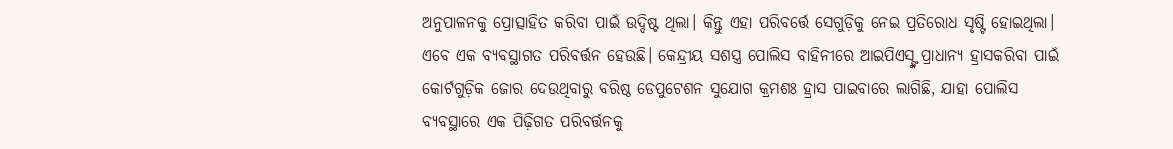ଅନୁପାଳନକୁ ପ୍ରୋତ୍ସାହିତ କରିବା ପାଇଁ ଉଦ୍ଦିଷ୍ଟ ଥିଲା। କିନ୍ତୁ ଏହା ପରିବର୍ତ୍ତେ ସେଗୁଡ଼ିକୁ ନେଇ ପ୍ରତିରୋଧ ସୃଷ୍ଟି ହୋଇଥିଲା। ଏବେ ଏକ ବ୍ୟବସ୍ଥାଗତ ପରିବର୍ତ୍ତନ ହେଉଛି। କେନ୍ଦ୍ରୀୟ ସଶସ୍ତ୍ର ପୋଲିସ ବାହିନୀରେ ଆଇପିଏସ୍ଙ୍କ ପ୍ରାଧାନ୍ୟ ହ୍ରାସକରିବା ପାଇଁ କୋର୍ଟଗୁଡ଼ିକ ଜୋର ଦେଉଥିବାରୁ ବରିଷ୍ଠ ଡେପୁଟେଶନ ସୁଯୋଗ କ୍ରମଶଃ ହ୍ରାସ ପାଇବାରେ ଲାଗିଛି, ଯାହା ପୋଲିସ ବ୍ୟବସ୍ଥାରେ ଏକ ପିଢ଼ିଗତ ପରିବର୍ତ୍ତନକୁ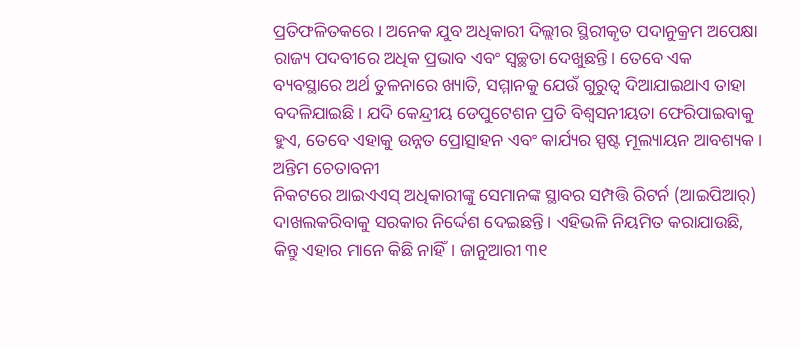ପ୍ରତିଫଳିତକରେ। ଅନେକ ଯୁବ ଅଧିକାରୀ ଦିଲ୍ଲୀର ସ୍ଥିରୀକୃତ ପଦାନୁକ୍ରମ ଅପେକ୍ଷା ରାଜ୍ୟ ପଦବୀରେ ଅଧିକ ପ୍ରଭାବ ଏବଂ ସ୍ବଚ୍ଛତା ଦେଖୁଛନ୍ତି। ତେବେ ଏକ ବ୍ୟବସ୍ଥାରେ ଅର୍ଥ ତୁଳନାରେ ଖ୍ୟାତି, ସମ୍ମାନକୁ ଯେଉଁ ଗୁରୁତ୍ୱ ଦିଆଯାଇଥାଏ ତାହା ବଦଳିଯାଇଛି। ଯଦି କେନ୍ଦ୍ରୀୟ ଡେପୁଟେଶନ ପ୍ରତି ବିଶ୍ୱସନୀୟତା ଫେରିପାଇବାକୁ ହୁଏ, ତେବେ ଏହାକୁ ଉନ୍ନତ ପ୍ରୋତ୍ସାହନ ଏବଂ କାର୍ଯ୍ୟର ସ୍ପଷ୍ଟ ମୂଲ୍ୟାୟନ ଆବଶ୍ୟକ।
ଅନ୍ତିମ ଚେତାବନୀ
ନିକଟରେ ଆଇଏଏସ୍ ଅଧିକାରୀଙ୍କୁ ସେମାନଙ୍କ ସ୍ଥାବର ସମ୍ପତ୍ତି ରିଟର୍ନ (ଆଇପିଆର୍) ଦାଖଲକରିବାକୁ ସରକାର ନିର୍ଦ୍ଦେଶ ଦେଇଛନ୍ତି। ଏହିଭଳି ନିୟମିତ କରାଯାଉଛି, କିନ୍ତୁ ଏହାର ମାନେ କିଛି ନାହିଁ। ଜାନୁଆରୀ ୩୧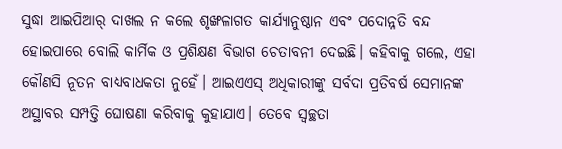ସୁଦ୍ଧା ଆଇପିଆର୍ ଦାଖଲ ନ କଲେ ଶୃଙ୍ଖଳାଗତ କାର୍ଯ୍ୟାନୁଷ୍ଠାନ ଏବଂ ପଦୋନ୍ନତି ବନ୍ଦ ହୋଇପାରେ ବୋଲି କାର୍ମିକ ଓ ପ୍ରଶିକ୍ଷଣ ବିଭାଗ ଚେତାବନୀ ଦେଇଛି। କହିବାକୁ ଗଲେ, ଏହା କୌଣସି ନୂତନ ବାଧ୍ୟବାଧକତା ନୁହେଁ। ଆଇଏଏସ୍ ଅଧିକାରୀଙ୍କୁ ସର୍ବଦା ପ୍ରତିବର୍ଷ ସେମାନଙ୍କ ଅସ୍ଥାବର ସମ୍ପତ୍ତି ଘୋଷଣା କରିବାକୁ କୁହାଯାଏ। ତେବେ ସ୍ବଚ୍ଛତା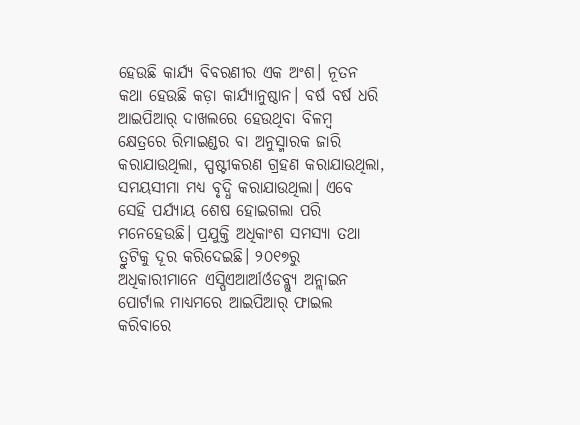ହେଉଛି କାର୍ଯ୍ୟ ବିବରଣୀର ଏକ ଅଂଶ। ନୂତନ କଥା ହେଉଛି କଡ଼ା କାର୍ଯ୍ୟାନୁଷ୍ଠାନ। ବର୍ଷ ବର୍ଷ ଧରି ଆଇପିଆର୍ ଦାଖଲରେ ହେଉଥିବା ବିଳମ୍ବ କ୍ଷେତ୍ରରେ ରିମାଇଣ୍ଡର ବା ଅନୁସ୍ମାରକ ଜାରି କରାଯାଉଥିଲା, ସ୍ପଷ୍ଟୀକରଣ ଗ୍ରହଣ କରାଯାଉଥିଲା, ସମୟସୀମା ମଧ୍ୟ ବୃଦ୍ଧି କରାଯାଉଥିଲା। ଏବେ ସେହି ପର୍ଯ୍ୟାୟ ଶେଷ ହୋଇଗଲା ପରି ମନେହେଉଛି। ପ୍ରଯୁକ୍ତି ଅଧିକାଂଶ ସମସ୍ୟା ତଥା ତ୍ରୁଟିକୁ ଦୂର କରିଦେଇଛି। ୨୦୧୭ରୁ ଅଧିକାରୀମାନେ ଏସ୍ପିଏଆର୍ଆର୍ଓଡବ୍ଲ୍ୟୁ ଅନ୍ଲାଇନ ପୋର୍ଟାଲ ମାଧ୍ୟମରେ ଆଇପିଆର୍ ଫାଇଲ କରିବାରେ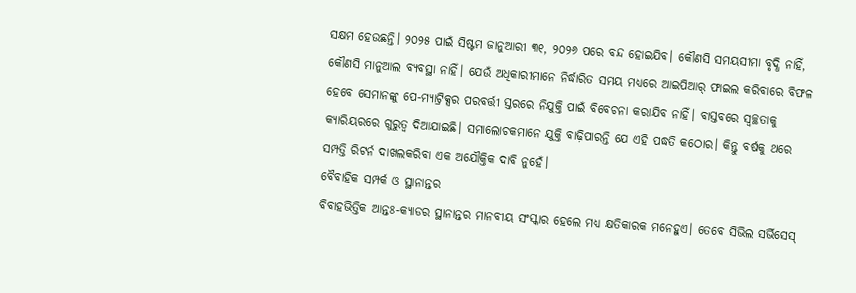ସକ୍ଷମ ହେଉଛନ୍ତି। ୨୦୨୫ ପାଇଁ ସିଷ୍ଟମ ଜାନୁଆରୀ ୩୧, ୨୦୨୬ ପରେ ବନ୍ଦ ହୋଇଯିବ। କୌଣସି ସମୟସୀମା ବୃଦ୍ଧି ନାହିଁ, କୌଣସି ମାନୁଆଲ ବ୍ୟବସ୍ଥା ନାହିଁ। ଯେଉଁ ଅଧିକାରୀମାନେ ନିର୍ଦ୍ଧାରିତ ସମୟ ମଧ୍ୟରେ ଆଇପିଆର୍ ଫାଇଲ କରିବାରେ ବିଫଳ ହେବେ ସେମାନଙ୍କୁ ପେ-ମ୍ୟାଟ୍ରିକ୍ସର ପରବର୍ତ୍ତୀ ସ୍ତରରେ ନିଯୁକ୍ତି ପାଇଁ ବିବେଚନା କରାଯିବ ନାହିଁ। ବାସ୍ତବରେ ସ୍ବଚ୍ଛତାକୁ କ୍ୟାରିୟରରେ ଗୁରୁତ୍ୱ ଦିଆଯାଇଛି। ସମାଲୋଚକମାନେ ଯୁକ୍ତି ବାଢ଼ିପାରନ୍ତି ଯେ ଏହି ପଦ୍ଧତି କଠୋର। କିନ୍ତୁ ବର୍ଷକୁ ଥରେ ସମ୍ପତ୍ତି ରିଟର୍ନ ଦାଖଲକରିବା ଏକ ଅଯୌକ୍ତିକ ଦାବି ନୁହେଁ।
ବୈବାହିକ ସମ୍ପର୍କ ଓ ସ୍ଥାନାନ୍ତର
ବିବାହଭିତ୍ତିକ ଆନ୍ତଃ-କ୍ୟାଡର ସ୍ଥାନାନ୍ତର ମାନବୀୟ ସଂସ୍କାର ହେଲେ ମଧ୍ୟ କ୍ଷତିକାରକ ମନେହୁଏ। ତେବେ ସିଭିଲ ସର୍ଭିସେସ୍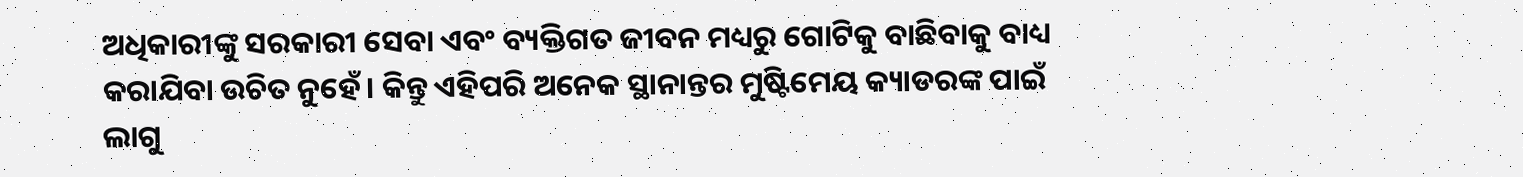ଅଧିକାରୀଙ୍କୁ ସରକାରୀ ସେବା ଏବଂ ବ୍ୟକ୍ତିଗତ ଜୀବନ ମଧ୍ୟରୁ ଗୋଟିକୁ ବାଛିବାକୁ ବାଧ୍ୟ କରାଯିବା ଉଚିତ ନୁହେଁ। କିନ୍ତୁ ଏହିପରି ଅନେକ ସ୍ଥାନାନ୍ତର ମୁଷ୍ଟିମେୟ କ୍ୟାଡରଙ୍କ ପାଇଁ ଲାଗୁ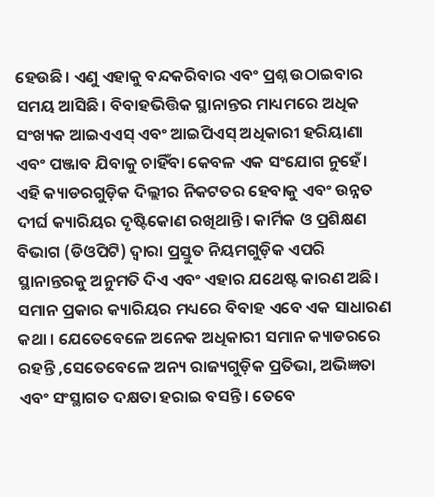ହେଉଛି। ଏଣୁ ଏହାକୁ ବନ୍ଦକରିବାର ଏବଂ ପ୍ରଶ୍ନ ଉଠାଇବାର ସମୟ ଆସିଛି। ବିବାହଭିତ୍ତିକ ସ୍ଥାନାନ୍ତର ମାଧ୍ୟମରେ ଅଧିକ ସଂଖ୍ୟକ ଆଇଏଏସ୍ ଏବଂ ଆଇପିଏସ୍ ଅଧିକାରୀ ହରିୟାଣା ଏବଂ ପଞ୍ଜାବ ଯିବାକୁ ଚାହିଁବା କେବଳ ଏକ ସଂଯୋଗ ନୁହେଁ। ଏହି କ୍ୟାଡରଗୁଡ଼ିକ ଦିଲ୍ଲୀର ନିକଟତର ହେବାକୁ ଏବଂ ଉନ୍ନତ ଦୀର୍ଘ କ୍ୟାରିୟର ଦୃଷ୍ଟିକୋଣ ରଖିଥାନ୍ତି। କାର୍ମିକ ଓ ପ୍ରଶିକ୍ଷଣ ବିଭାଗ (ଡିଓପିଟି) ଦ୍ୱାରା ପ୍ରସ୍ତୁତ ନିୟମଗୁଡ଼ିକ ଏପରି ସ୍ଥାନାନ୍ତରକୁ ଅନୁମତି ଦିଏ ଏବଂ ଏହାର ଯଥେଷ୍ଟ କାରଣ ଅଛି। ସମାନ ପ୍ରକାର କ୍ୟାରିୟର ମଧ୍ୟରେ ବିବାହ ଏବେ ଏକ ସାଧାରଣ କଥା । ଯେତେବେଳେ ଅନେକ ଅଧିକାରୀ ସମାନ କ୍ୟାଡରରେ ରହନ୍ତି ,ସେତେବେଳେ ଅନ୍ୟ ରାଜ୍ୟଗୁଡ଼ିକ ପ୍ରତିଭା, ଅଭିଜ୍ଞତା ଏବଂ ସଂସ୍ଥାଗତ ଦକ୍ଷତା ହରାଇ ବସନ୍ତି। ତେବେ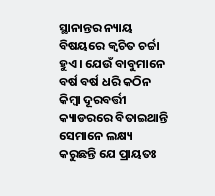ସ୍ଥାନାନ୍ତର ନ୍ୟାୟ ବିଷୟରେ କ୍ୱଚିତ ଚର୍ଚ୍ଚା ହୁଏ। ଯେଉଁ ବାବୁମାନେ ବର୍ଷ ବର୍ଷ ଧରି କଠିନ କିମ୍ବା ଦୂରବର୍ତ୍ତୀ କ୍ୟାଡରରେ ବିତାଇଥାନ୍ତି ସେମାନେ ଲକ୍ଷ୍ୟ କରୁଛନ୍ତି ଯେ ପ୍ରାୟତଃ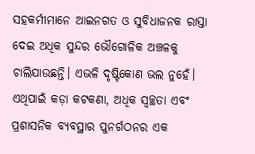ସହକର୍ମୀମାନେ ଆଇନଗତ ଓ ସୁବିଧାଜନକ ରାସ୍ତା ଦେଇ ଅଧିକ ସୁନ୍ଦର ଭୌଗୋଳିକ ଅଞ୍ଚଳକୁ ଚାଲିଯାଉଛନ୍ତି। ଏଭଳି ଦୃଷ୍ଟିକୋଣ ଭଲ ନୁହେଁ। ଏଥିପାଇଁ କଡ଼ା କଟକଣା, ଅଧିକ ସ୍ବଚ୍ଛତା ଏବଂ ପ୍ରଶାସନିକ ବ୍ୟବସ୍ଥାର ପୁନର୍ଗଠନର ଏକ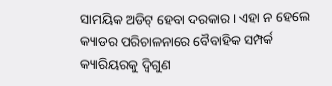ସାମୟିକ ଅଡିଟ୍ ହେବା ଦରକାର। ଏହା ନ ହେଲେ କ୍ୟାଡର ପରିଚାଳନାରେ ବୈବାହିକ ସମ୍ପର୍କ କ୍ୟାରିୟରକୁ ଦ୍ୱିଗୁଣ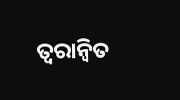ତ୍ୱରାନ୍ବିତ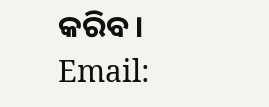କରିବ।
Email: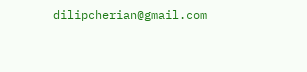dilipcherian@gmail.com